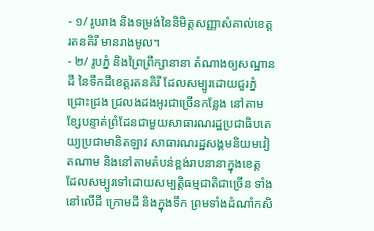- ១/ រូបរាង និងទម្រង់នៃនិមិត្តសញ្ញាសំគាល់ខេត្តរតនគិរី មានរាងមូល។
- ២/ រូបភ្នំ និងព្រៃព្រឹក្សានានា តំណាងឲ្យសណ្ឋានដី នៃទឹកដីខេត្តរតនគិរី ដែលសម្បូរដោយជួរភ្នំ ជ្រោះជ្រង ជ្រលងដងអូរជាច្រើនកន្លែង នៅតាមខ្សែបន្ទាត់ព្រំដែនជាមួយសាធារណរដ្ឋប្រជាធិបតេយ្យប្រជាមានិតឡាវ សាធារណរដ្ឋសង្គមនិយមវៀតណាម និងនៅតាមតំបន់ខ្ពង់រាបនានាក្នុងខេត្ត ដែលសម្បូរទៅដោយសម្បត្តិធម្មជាតិជាច្រើន ទាំងនៅលើដី ក្រោមដី និងក្នុងទឹក ព្រមទាំងដំណាំកសិ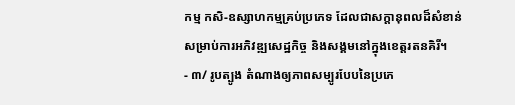កម្ម កសិ-ឧស្សាហកម្មគ្រប់ប្រភេទ ដែលជាសក្តានុពលដ៏សំខាន់សម្រាប់ការអភិវឌ្ឍសេដ្ឋកិច្ច និងសង្គមនៅក្នុងខេត្តរតនគិរី។
- ៣/ រូបត្បូង តំណាងឲ្យភាពសម្បូរបែបនៃប្រភេ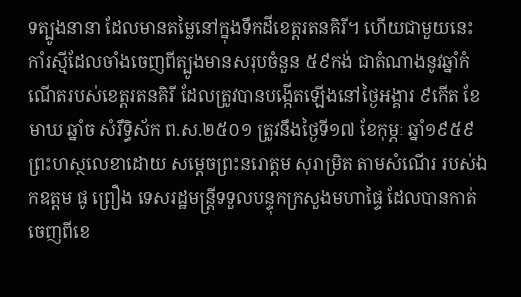ទត្បូងនានា ដែលមានតម្លៃនៅក្នុងទឹកដីខេត្តរតនគិរី។ ហើយជាមួយនេះ កាំរស្មីដែលចាំងចេញពីត្បូងមានសរុបចំនួន ៥៩កង់ ជាតំណាងនូវឆ្នាំកំណើតរបស់ខេត្តរតនគិរី ដែលត្រូវបានបង្កើតឡើងនៅថ្ងៃអង្គារ ៩កើត ខែមាឃ ឆ្នាំច សំរឹទ្ធិស័ក ព.ស.២៥០១ ត្រូវនឹងថ្ងៃទី១៧ ខែកុម្ភៈ ឆ្នាំ១៩៥៩ ព្រះហស្ថលេខាដោយ សម្តេចព្រះនរោត្តម សុរាម្រិត តាមសំណើរ របស់ឯកឧត្តម ផូ ព្រឿង ទេសរដ្ឋមន្រ្តីទទួលបន្ទុកក្រសួងមហាផ្ទៃ ដែលបានកាត់ចេញពីខេ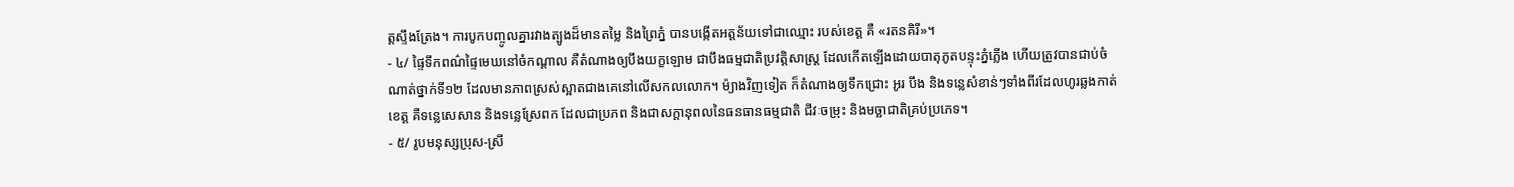ត្តស្ទឹងត្រែង។ ការបូកបញ្ចូលគ្នារវាងត្បូងដ៏មានតម្លៃ និងព្រៃភ្នំ បានបង្កើតអត្តន័យទៅជាឈ្មោះ របស់ខេត្ត គឺ «រតនគិរី»។
- ៤/ ផ្ទៃទឹកពណ៌ផ្ទៃមេឃនៅចំកណ្តាល គឺតំណាងឲ្យបឹងយក្ខឡោម ជាបឹងធម្មជាតិប្រវត្តិសាស្រ្ត ដែលកើតឡើងដោយបាតុភូតបន្ទុះភ្នំភ្លើង ហើយត្រូវបានជាប់ចំណាត់ថ្នាក់ទី១២ ដែលមានភាពស្រស់ស្អាតជាងគេនៅលើសកលលោក។ ម៉្យាងវិញទៀត ក៏តំណាងឲ្យទឹកជ្រោះ អូរ បឹង និងទន្លេសំខាន់ៗទាំងពីរដែលហូរឆ្លងកាត់ខេត្ត គឺទន្លេសេសាន និងទន្លេស្រែពក ដែលជាប្រភព និងជាសក្ដានុពលនៃធនធានធម្មជាតិ ជីវៈចម្រុះ និងមច្ឆាជាតិគ្រប់ប្រភេទ។
- ៥/ រូបមនុស្សប្រុស-ស្រី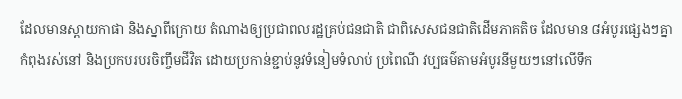ដែលមានស្ពាយកាផា និងស្នាពីក្រោយ តំណាងឲ្យប្រជាពលរដ្ឋគ្រប់ជនជាតិ ជាពិសេសជនជាតិដើមភាគតិច ដែលមាន ៨អំបូរផ្សេងៗគ្នា កំពុងរស់នៅ និងប្រកបរបរចិញ្ចឹមជីវិត ដោយប្រកាន់ខ្ជាប់នូវទំនៀមទំលាប់ ប្រពៃណី វប្បធម៌តាមអំបូរនីមួយៗនៅលើទឹក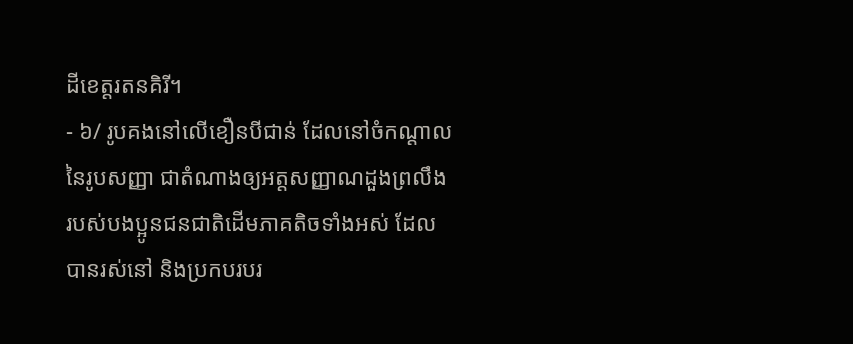ដីខេត្តរតនគិរី។
- ៦/ រូបគងនៅលើខឿនបីជាន់ ដែលនៅចំកណ្តាលនៃរូបសញ្ញា ជាតំណាងឲ្យអត្តសញ្ញាណដួងព្រលឹង របស់បងប្អូនជនជាតិដើមភាគតិចទាំងអស់ ដែលបានរស់នៅ និងប្រកបរបរ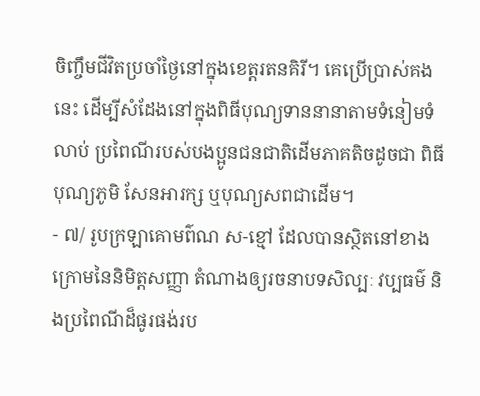ចិញ្ចឹមជីវិតប្រចាំថ្ងៃនៅក្នុងខេត្តរតនគិរី។ គេប្រើប្រាស់គងនេះ ដើម្បីសំដែងនៅក្នុងពិធីបុណ្យទាននានាតាមទំនៀមទំលាប់ ប្រពៃណីរបស់បងប្អូនជនជាតិដើមភាគតិចដូចជា ពិធីបុណ្យភូមិ សែនអារក្ស ឬបុណ្យសពជាដើម។
- ៧/ រូបក្រឡាគោមព៌ណ ស-ខ្មៅ ដែលបានស្ថិតនៅខាងក្រោមនៃនិមិត្តសញ្ញា តំណាងឲ្យរចនាបទសិល្បៈ វប្បធម៌ និងប្រពៃណីដ៏ផូរផង់រប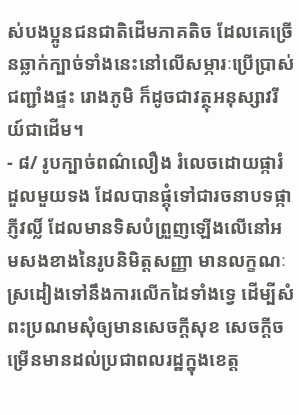ស់បងប្អូនជនជាតិដើមភាគតិច ដែលគេច្រើនឆ្លាក់ក្បាច់ទាំងនេះនៅលើសម្ភារៈប្រើប្រាស់ ជញ្ជាំងផ្ទះ រោងភូមិ ក៏ដូចជាវត្ថុអនុស្សាវរីយ៍ជាដើម។
- ៨/ រូបក្បាច់ពណ៌លឿង រំលេចដោយផ្ការំដួលមួយទង ដែលបានផ្គុំទៅជារចនាបទផ្កាភ្ញីវល្លិ៍ ដែលមានទិសបំព្រួញឡើងលើនៅអមសងខាងនៃរូបនិមិត្តសញ្ញា មានលក្ខណៈស្រដៀងទៅនឹងការលើកដៃទាំងទ្វេ ដើម្បីសំពះប្រណមសុំឲ្យមានសេចក្ដីសុខ សេចក្ដីចម្រើនមានដល់ប្រជាពលរដ្ឋក្នុងខេត្ត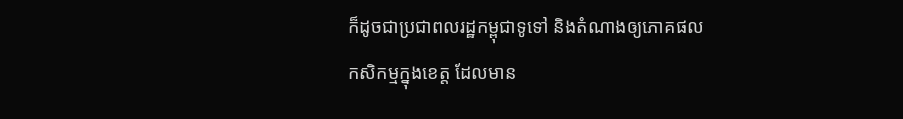ក៏ដូចជាប្រជាពលរដ្ឋកម្ពុជាទូទៅ និងតំណាងឲ្យភោគផលកសិកម្មក្នុងខេត្ត ដែលមាន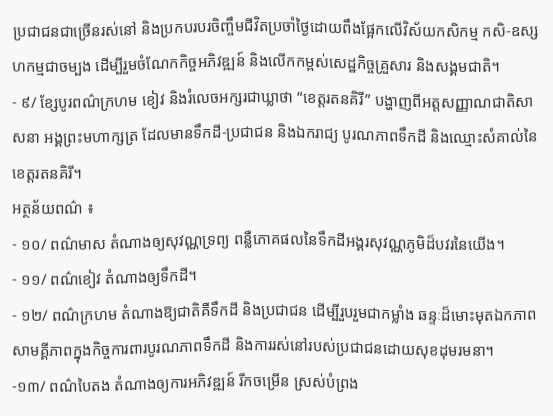ប្រជាជនជាច្រើនរស់នៅ និងប្រកបរបរចិញ្ចឹមជីវិតប្រចាំថ្ងៃដោយពឹងផ្អែកលើវិស័យកសិកម្ម កសិ-ឧស្សហកម្មជាចម្បង ដើម្បីរួមចំណែកកិច្ចអភិវឌ្ឍន៍ និងលើកកម្ពស់សេដ្ឋកិច្ចគ្រួសារ និងសង្គមជាតិ។
- ៩/ ខ្សែបូរពណ៌ក្រហម ខៀវ និងរំលេចអក្សរជាឃ្លាថា “ខេត្តរតនគិរី” បង្ហាញពីអត្តសញ្ញាណជាតិសាសនា អង្គព្រះមហាក្សត្រ ដែលមានទឹកដី-ប្រជាជន និងឯករាជ្យ បូរណភាពទឹកដី និងឈ្មោះសំគាល់នៃខេត្តរតនគិរី។
អត្ថន័យពណ៌ ៖
- ១០/ ពណ៌មាស តំណាងឲ្យសុវណ្ណទ្រព្យ ពន្លឺភោគផលនៃទឹកដីអង្គរសុវណ្ណភូមិដ៏បវរនៃយើង។
- ១១/ ពណ៌ខៀវ តំណាងឲ្យទឹកដី។
- ១២/ ពណ៌ក្រហម តំណាងឱ្យជាតិគឺទឹកដី និងប្រជាជន ដើម្បីរួបរួមជាកម្លាំង ឆន្ទៈដ៏មោះមុតឯកភាពសាមគ្គីភាពក្នុងកិច្ចការពារបូរណភាពទឹកដី និងការរស់នៅរបស់ប្រជាជនដោយសុខដុមរមនា។
-១៣/ ពណ៌បៃតង តំណាងឲ្យការអភិវឌ្ឍន៍ រីកចម្រើន ស្រស់បំព្រង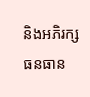និងអភិរក្សធនធាន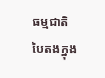ធម្មជាតិបៃតងក្នុង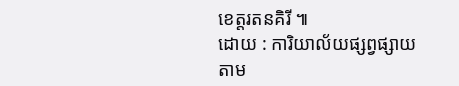ខេត្តរតនគិរី ៕
ដោយ : ការិយាល័យផ្សព្វផ្សាយតាម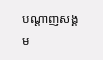បណ្ដាញសង្គម